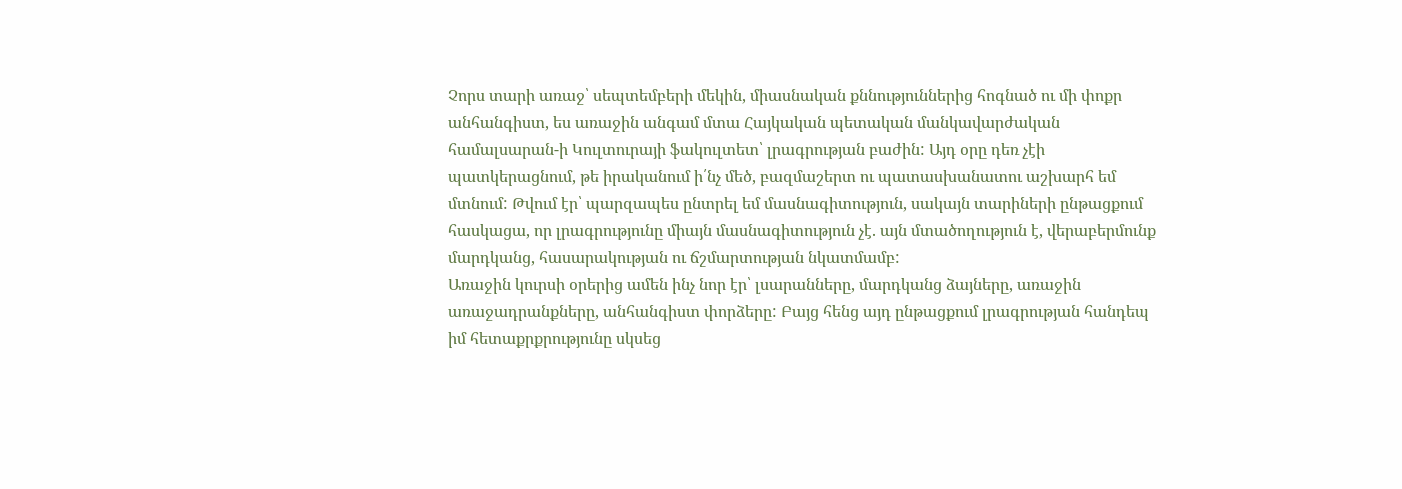Չորս տարի առաջ՝ սեպտեմբերի մեկին, միասնական քննություններից հոգնած ու մի փոքր անհանգիստ, ես առաջին անգամ մտա Հայկական պետական մանկավարժական համալսարան-ի Կուլտուրայի ֆակուլտետ՝ լրագրության բաժին: Այդ օրը դեռ չէի պատկերացնում, թե իրականում ի՛նչ մեծ, բազմաշերտ ու պատասխանատու աշխարհ եմ մտնում: Թվում էր՝ պարզապես ընտրել եմ մասնագիտություն, սակայն տարիների ընթացքում հասկացա, որ լրագրությունը միայն մասնագիտություն չէ. այն մտածողություն է, վերաբերմունք մարդկանց, հասարակության ու ճշմարտության նկատմամբ:
Առաջին կուրսի օրերից ամեն ինչ նոր էր՝ լսարանները, մարդկանց ձայները, առաջին առաջադրանքները, անհանգիստ փորձերը: Բայց հենց այդ ընթացքում լրագրության հանդեպ իմ հետաքրքրությունը սկսեց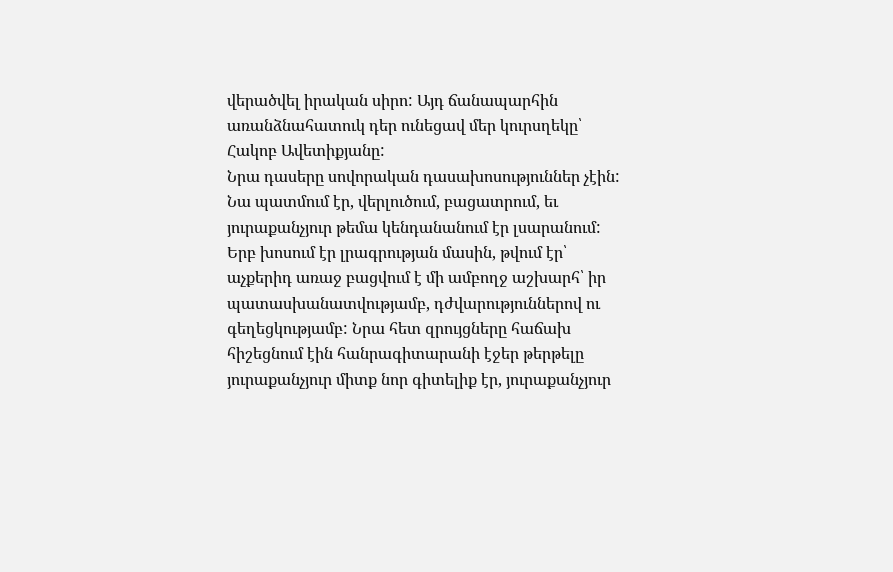վերածվել իրական սիրո: Այդ ճանապարհին առանձնահատուկ դեր ունեցավ մեր կուրսղեկը՝ Հակոբ Ավետիքյանը:
Նրա դասերը սովորական դասախոսություններ չէին: Նա պատմում էր, վերլուծում, բացատրում, եւ յուրաքանչյուր թեմա կենդանանում էր լսարանում: Երբ խոսում էր լրագրության մասին, թվում էր՝ աչքերիդ առաջ բացվում է մի ամբողջ աշխարհ՝ իր պատասխանատվությամբ, դժվարություններով ու գեղեցկությամբ: Նրա հետ զրույցները հաճախ հիշեցնում էին հանրագիտարանի էջեր թերթելը յուրաքանչյուր միտք նոր գիտելիք էր, յուրաքանչյուր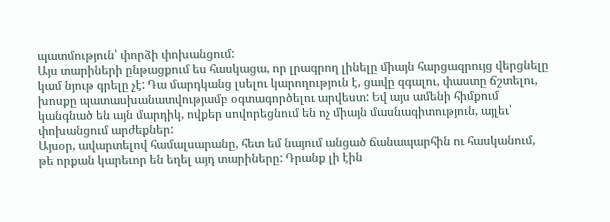պատմություն՝ փորձի փոխանցում:
Այս տարիների ընթացքում ես հասկացա, որ լրագրող լինելը միայն հարցազրույց վերցնելը կամ նյութ գրելը չէ: Դա մարդկանց լսելու կարողություն է, ցավը զգալու, փաստը ճշտելու, խոսքը պատասխանատվությամբ օգտագործելու արվեստ: Եվ այս ամենի հիմքում կանգնած են այն մարդիկ, ովքեր սովորեցնում են ոչ միայն մասնագիտություն, այլեւ՝ փոխանցում արժեքներ:
Այսօր, ավարտելով համալսարանը, հետ եմ նայում անցած ճանապարհին ու հասկանում, թե որքան կարեւոր են եղել այդ տարիները: Դրանք լի էին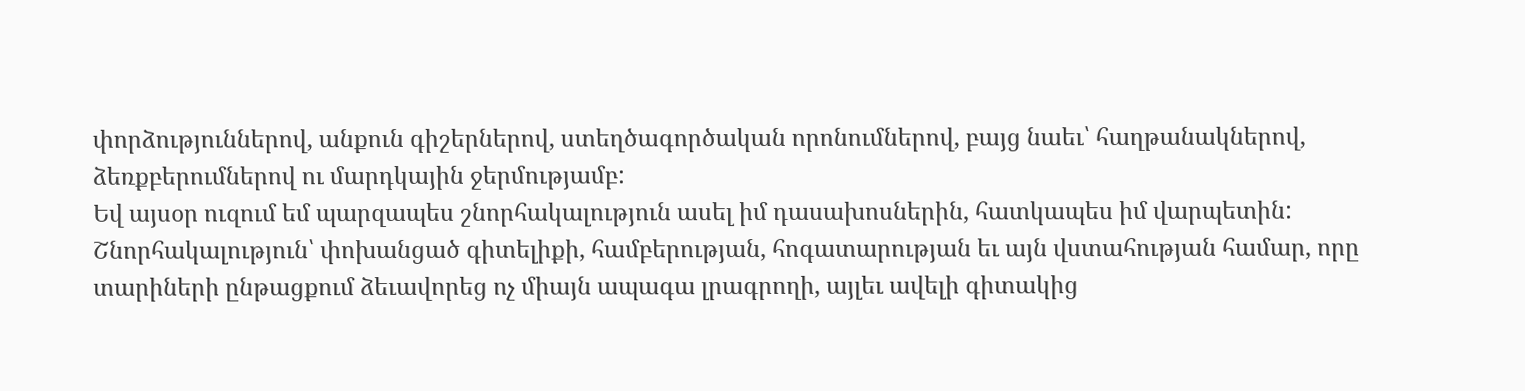փորձություններով, անքուն գիշերներով, ստեղծագործական որոնումներով, բայց նաեւ՝ հաղթանակներով, ձեռքբերումներով ու մարդկային ջերմությամբ:
Եվ այսօր ուզում եմ պարզապես շնորհակալություն ասել իմ դասախոսներին, հատկապես իմ վարպետին: Շնորհակալություն՝ փոխանցած գիտելիքի, համբերության, հոգատարության եւ այն վստահության համար, որը տարիների ընթացքում ձեւավորեց ոչ միայն ապագա լրագրողի, այլեւ ավելի գիտակից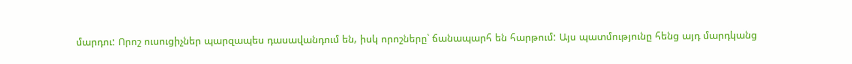մարդու: Որոշ ուսուցիչներ պարզապես դասավանդում են, իսկ որոշները՝ ճանապարհ են հարթում: Այս պատմությունը հենց այդ մարդկանց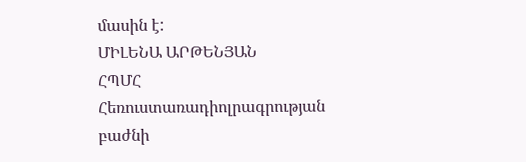մասին է:
ՄԻԼԵՆԱ ԱՐԹԵՆՅԱՆ
ՀՊՄՀ Հեռուստառադիոլրագրության բաժնի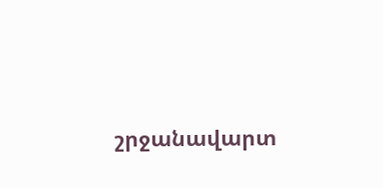շրջանավարտ